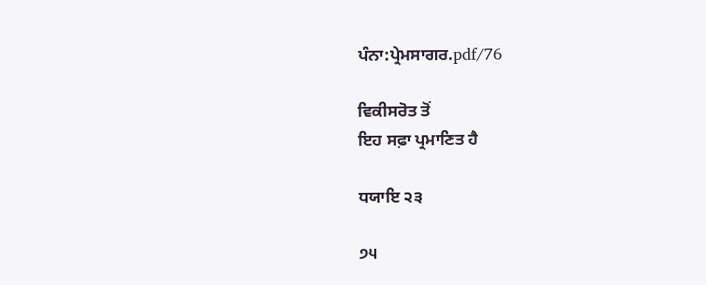ਪੰਨਾ:ਪ੍ਰੇਮਸਾਗਰ.pdf/76

ਵਿਕੀਸਰੋਤ ਤੋਂ
ਇਹ ਸਫ਼ਾ ਪ੍ਰਮਾਣਿਤ ਹੈ

ਧਯਾਇ ੨੩

੭੫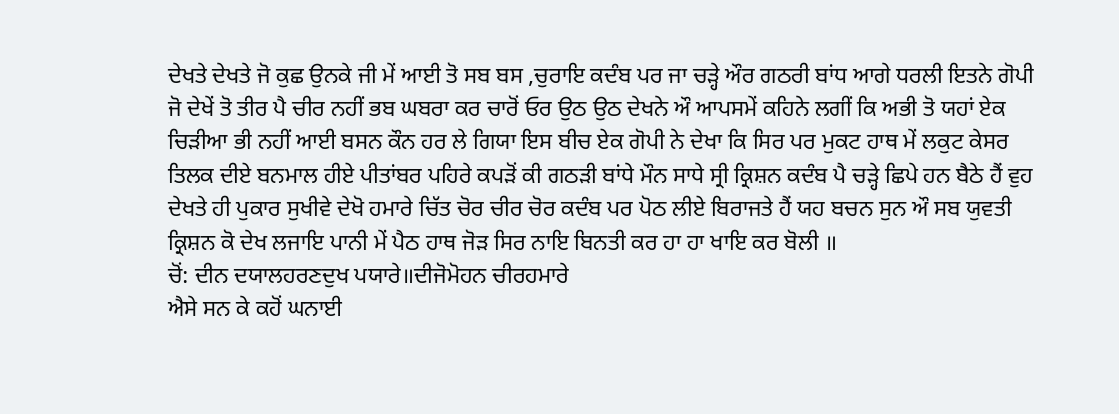ਦੇਖਤੇ ਦੇਖਤੇ ਜੋ ਕੁਛ ਉਨਕੇ ਜੀ ਮੇਂ ਆਈ ਤੋ ਸਬ ਬਸ ,ਚੁਰਾਇ ਕਦੰਬ ਪਰ ਜਾ ਚੜ੍ਹੇ ਔਰ ਗਠਰੀ ਬਾਂਧ ਆਗੇ ਧਰਲੀ ਇਤਨੇ ਗੋਪੀ ਜੋ ਦੇਖੇਂ ਤੋ ਤੀਰ ਪੈ ਚੀਰ ਨਹੀਂ ਭਬ ਘਬਰਾ ਕਰ ਚਾਰੋਂ ਓਰ ਉਠ ਉਠ ਦੇਖਨੇ ਔ ਆਪਸਮੇਂ ਕਹਿਨੇ ਲਗੀਂ ਕਿ ਅਭੀ ਤੋ ਯਹਾਂ ਏਕ ਚਿੜੀਆ ਭੀ ਨਹੀਂ ਆਈ ਬਸਨ ਕੌਨ ਹਰ ਲੇ ਗਿਯਾ ਇਸ ਬੀਚ ਏਕ ਗੋਪੀ ਨੇ ਦੇਖਾ ਕਿ ਸਿਰ ਪਰ ਮੁਕਟ ਹਾਥ ਮੇਂ ਲਕੁਟ ਕੇਸਰ ਤਿਲਕ ਦੀਏ ਬਨਮਾਲ ਹੀਏ ਪੀਤਾਂਬਰ ਪਹਿਰੇ ਕਪੜੋਂ ਕੀ ਗਠੜੀ ਬਾਂਧੇ ਮੌਨ ਸਾਧੇ ਸ੍ਰੀ ਕ੍ਰਿਸ਼ਨ ਕਦੰਬ ਪੈ ਚੜ੍ਹੇ ਛਿਪੇ ਹਨ ਬੈਠੇ ਹੈਂ ਵੁਹ ਦੇਖਤੇ ਹੀ ਪੁਕਾਰ ਸੁਖੀਵੇ ਦੇਖੋ ਹਮਾਰੇ ਚਿੱਤ ਚੋਰ ਚੀਰ ਚੋਰ ਕਦੰਬ ਪਰ ਪੋਠ ਲੀਏ ਬਿਰਾਜਤੇ ਹੈਂ ਯਹ ਬਚਨ ਸੁਨ ਔ ਸਬ ਯੁਵਤੀ ਕ੍ਰਿਸ਼ਨ ਕੋ ਦੇਖ ਲਜਾਇ ਪਾਨੀ ਮੇਂ ਪੈਠ ਹਾਥ ਜੋੜ ਸਿਰ ਨਾਇ ਬਿਨਤੀ ਕਰ ਹਾ ਹਾ ਖਾਇ ਕਰ ਬੋਲੀ ॥
ਚੋਂ: ਦੀਨ ਦਯਾਲਹਰਣਦੁਖ ਪਯਾਰੇ॥ਦੀਜੋਮੋਹਨ ਚੀਰਹਮਾਰੇ
ਐਸੇ ਸਨ ਕੇ ਕਹੋਂ ਘਨਾਈ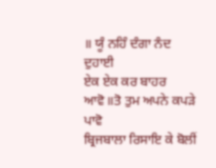॥ ਯੂੰ ਨਹਿੰ ਦੰਗਾ ਨੰਦ ਦੁਹਾਈ
ਏਕ ਏਕ ਕਰ ਬਾਹਰ ਆਵੋ॥ਤੋ ਤੁਮ ਅਪਨੇ ਕਪੜੇ ਪਾਵੋ
ਬ੍ਰਿਜਬਾਲਾ ਰਿਸਾਇ ਕੇ ਬੋਲੀਂ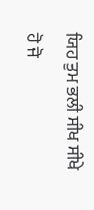ਯਿਹ ਤੁਮ ਭਲੀ ਸੀਖ ਸੀਖੇ ਹੋ ਜੋ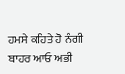ਹਮਸੇ ਕਹਿਤੇ ਹੋ ਨੰਗੀ ਬਾਹਰ ਆਓ ਅਭੀ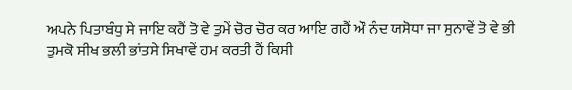ਅਪਨੇ ਪਿਤਾਬੰਧੁ ਸੇ ਜਾਇ ਕਹੈਂ ਤੋ ਵੇ ਤੁਮੇਂ ਚੋਰ ਚੋਰ ਕਰ ਆਇ ਗਹੈਂ ਔ ਨੰਦ ਯਸੋਧਾ ਜਾ ਸੁਨਾਵੇਂ ਤੋ ਵੇ ਭੀ ਤੁਮਕੋ ਸੀਖ ਭਲੀ ਭਾਂਤਸੇ ਸਿਖਾਵੇਂ ਹਮ ਕਰਤੀ ਹੈਂ ਕਿਸੀ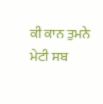ਕੀ ਕਾਨ ਤੁਮਨੇ ਮੇਟੀ ਸਬ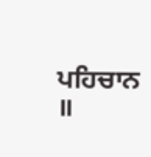ਪਹਿਚਾਨ ॥